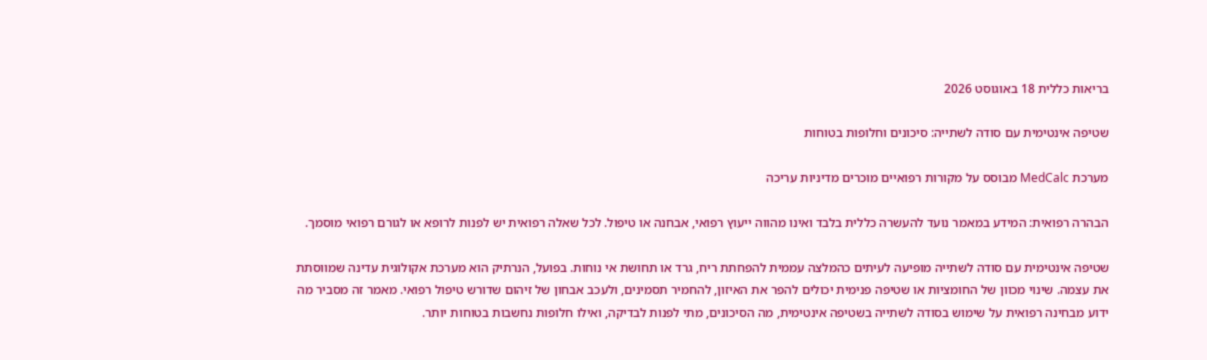בריאות כללית 18 באוגוסט 2026

שטיפה אינטימית עם סודה לשתייה: סיכונים וחלופות בטוחות

מערכת MedCalc מבוסס על מקורות רפואיים מוכרים מדיניות עריכה

הבהרה רפואית: המידע במאמר נועד להעשרה כללית בלבד ואינו מהווה ייעוץ רפואי, אבחנה או טיפול. לכל שאלה רפואית יש לפנות לרופא או לגורם רפואי מוסמך.

שטיפה אינטימית עם סודה לשתייה מופיעה לעיתים כהמלצה עממית להפחתת ריח, גרד או תחושת אי נוחות. בפועל, הנרתיק הוא מערכת אקולוגית עדינה שמווסתת את עצמה. שינוי מכוון של החומציות או שטיפה פנימית יכולים להפר את האיזון, להחמיר תסמינים, ולעכב אבחון של זיהום שדורש טיפול רפואי. מאמר זה מסביר מה ידוע מבחינה רפואית על שימוש בסודה לשתייה בשטיפה אינטימית, מה הסיכונים, מתי לפנות לבדיקה, ואילו חלופות נחשבות בטוחות יותר.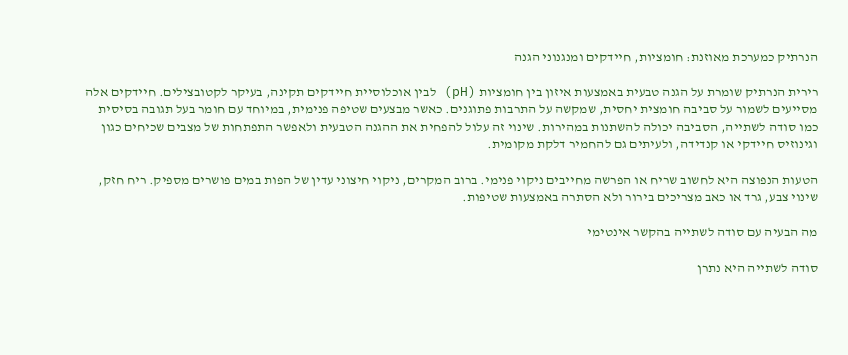הנרתיק כמערכת מאוזנת: חומציות, חיידקים ומנגנוני הגנה

רירית הנרתיק שומרת על הגנה טבעית באמצעות איזון בין חומציות (pH) לבין אוכלוסיית חיידקים תקינה, בעיקר לקטובצילים. חיידקים אלה מסייעים לשמור על סביבה חומצית יחסית, שמקשה על התרבות פתוגנים. כאשר מבצעים שטיפה פנימית, במיוחד עם חומר בעל תגובה בסיסית כמו סודה לשתייה, הסביבה יכולה להשתנות במהירות. שינוי זה עלול להפחית את ההגנה הטבעית ולאפשר התפתחות של מצבים שכיחים כגון וגינוזיס חיידקי או קנדידה, ולעיתים גם להחמיר דלקת מקומית.

הטעות הנפוצה היא לחשוב שריח או הפרשה מחייבים ניקוי פנימי. ברוב המקרים, ניקוי חיצוני עדין של הפות במים פושרים מספיק. ריח חזק, שינוי צבע, גרד או כאב מצריכים בירור ולא הסתרה באמצעות שטיפות.

מה הבעיה עם סודה לשתייה בהקשר אינטימי

סודה לשתייה היא נתרן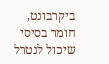ביקרבונט, חומר בסיסי שיכול לנטרל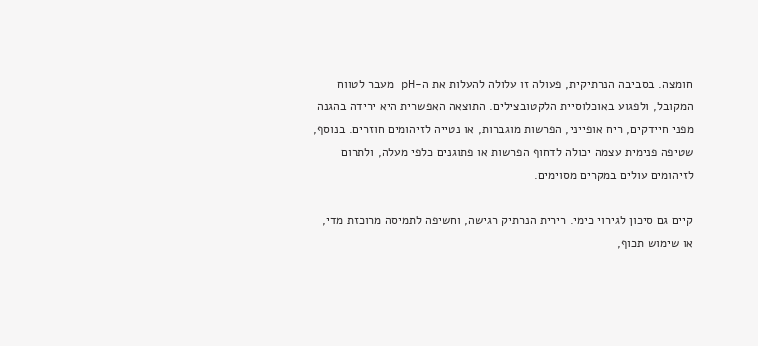חומצה. בסביבה הנרתיקית, פעולה זו עלולה להעלות את ה-pH מעבר לטווח המקובל, ולפגוע באוכלוסיית הלקטובצילים. התוצאה האפשרית היא ירידה בהגנה מפני חיידקים, ריח אופייני, הפרשות מוגברות, או נטייה לזיהומים חוזרים. בנוסף, שטיפה פנימית עצמה יכולה לדחוף הפרשות או פתוגנים כלפי מעלה, ולתרום לזיהומים עולים במקרים מסוימים.

קיים גם סיכון לגירוי כימי. רירית הנרתיק רגישה, וחשיפה לתמיסה מרוכזת מדי, או שימוש תכוף,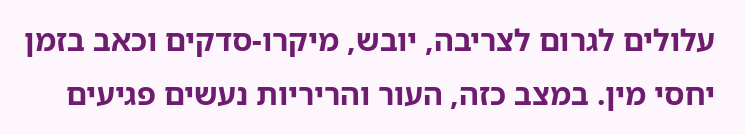עלולים לגרום לצריבה, יובש, מיקרו-סדקים וכאב בזמן יחסי מין. במצב כזה, העור והריריות נעשים פגיעים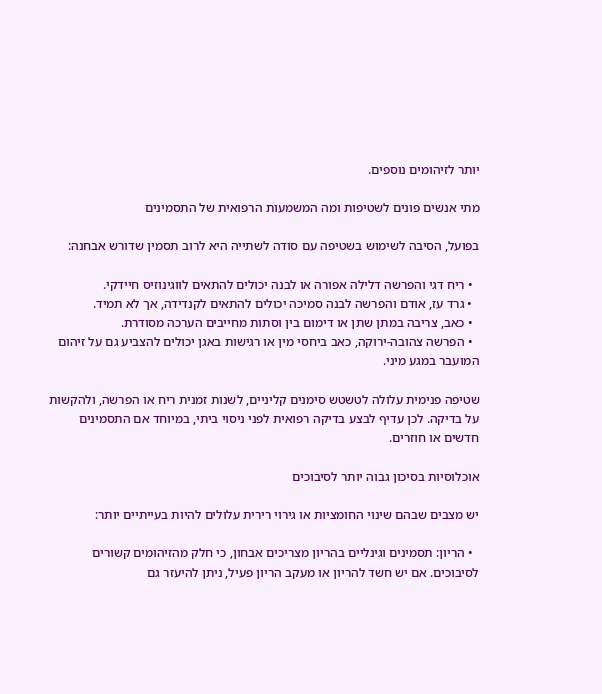יותר לזיהומים נוספים.

מתי אנשים פונים לשטיפות ומה המשמעות הרפואית של התסמינים

בפועל, הסיבה לשימוש בשטיפה עם סודה לשתייה היא לרוב תסמין שדורש אבחנה:

  • ריח דגי והפרשה דלילה אפורה או לבנה יכולים להתאים לווגינוזיס חיידקי.
  • גרד עז, אודם והפרשה לבנה סמיכה יכולים להתאים לקנדידה, אך לא תמיד.
  • כאב, צריבה במתן שתן או דימום בין וסתות מחייבים הערכה מסודרת.
  • הפרשה צהובה-ירוקה, כאב ביחסי מין או רגישות באגן יכולים להצביע גם על זיהום המועבר במגע מיני.

שטיפה פנימית עלולה לטשטש סימנים קליניים, לשנות זמנית ריח או הפרשה, ולהקשות על בדיקה. לכן עדיף לבצע בדיקה רפואית לפני ניסוי ביתי, במיוחד אם התסמינים חדשים או חוזרים.

אוכלוסיות בסיכון גבוה יותר לסיבוכים

יש מצבים שבהם שינוי החומציות או גירוי רירית עלולים להיות בעייתיים יותר:

  • הריון: תסמינים וגינליים בהריון מצריכים אבחון, כי חלק מהזיהומים קשורים לסיבוכים. אם יש חשד להריון או מעקב הריון פעיל, ניתן להיעזר גם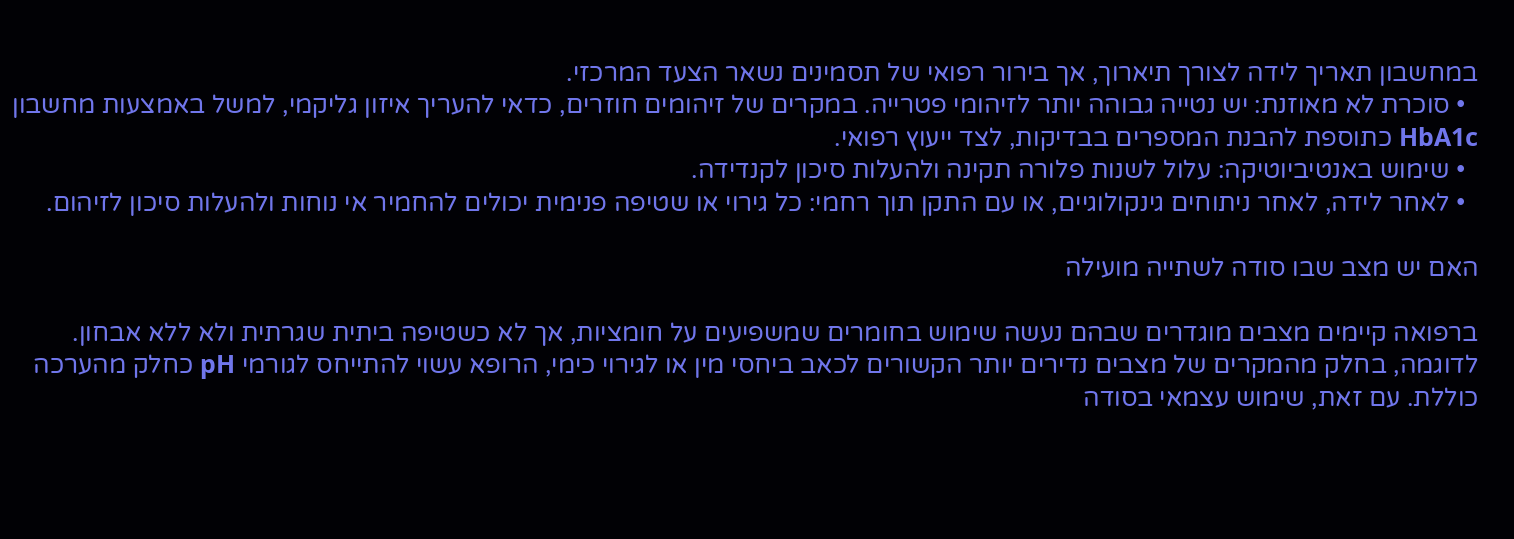במחשבון תאריך לידה לצורך תיארוך, אך בירור רפואי של תסמינים נשאר הצעד המרכזי.
  • סוכרת לא מאוזנת: יש נטייה גבוהה יותר לזיהומי פטרייה. במקרים של זיהומים חוזרים, כדאי להעריך איזון גליקמי, למשל באמצעות מחשבון HbA1c כתוספת להבנת המספרים בבדיקות, לצד ייעוץ רפואי.
  • שימוש באנטיביוטיקה: עלול לשנות פלורה תקינה ולהעלות סיכון לקנדידה.
  • לאחר לידה, לאחר ניתוחים גינקולוגיים, או עם התקן תוך רחמי: כל גירוי או שטיפה פנימית יכולים להחמיר אי נוחות ולהעלות סיכון לזיהום.

האם יש מצב שבו סודה לשתייה מועילה

ברפואה קיימים מצבים מוגדרים שבהם נעשה שימוש בחומרים שמשפיעים על חומציות, אך לא כשטיפה ביתית שגרתית ולא ללא אבחון. לדוגמה, בחלק מהמקרים של מצבים נדירים יותר הקשורים לכאב ביחסי מין או לגירוי כימי, הרופא עשוי להתייחס לגורמי pH כחלק מהערכה כוללת. עם זאת, שימוש עצמאי בסודה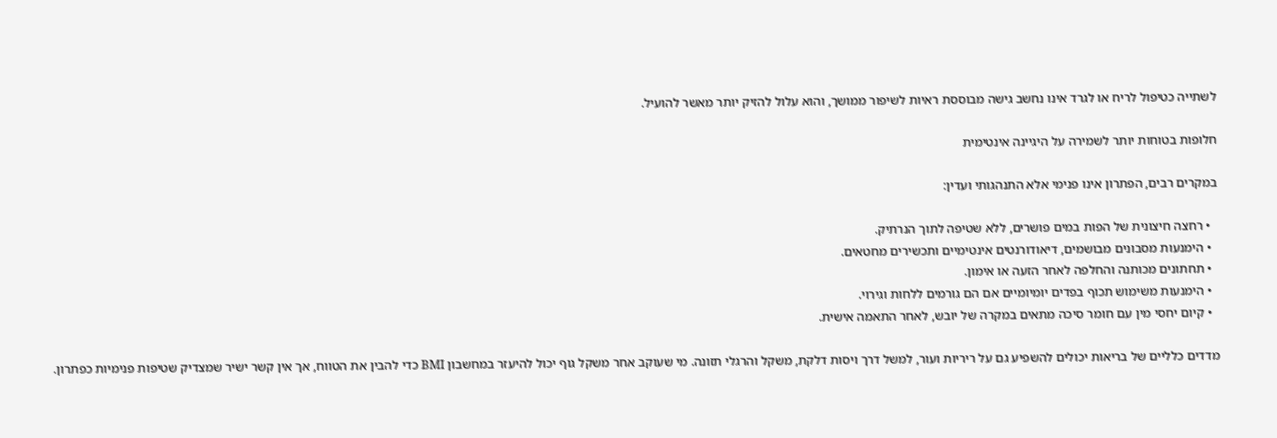לשתייה כטיפול לריח או לגרד אינו נחשב גישה מבוססת ראיות לשיפור ממושך, והוא עלול להזיק יותר מאשר להועיל.

חלופות בטוחות יותר לשמירה על היגיינה אינטימית

במקרים רבים, הפתרון אינו פנימי אלא התנהגותי ועדין:

  • רחצה חיצונית של הפות במים פושרים, ללא שטיפה לתוך הנרתיק.
  • הימנעות מסבונים מבושמים, דיאודורנטים אינטימיים ותכשירים מחטאים.
  • תחתונים מכותנה והחלפה לאחר הזעה או אימון.
  • הימנעות משימוש תכוף בפדים יומיומיים אם הם גורמים ללחות וגירוי.
  • קיום יחסי מין עם חומר סיכה מתאים במקרה של יובש, לאחר התאמה אישית.

מדדים כלליים של בריאות יכולים להשפיע גם על ריריות ועור, למשל דרך ויסות דלקת, משקל והרגלי תזונה. מי שעוקב אחר משקל גוף יכול להיעזר במחשבון BMI כדי להבין את הטווח, אך אין קשר ישיר שמצדיק שטיפות פנימיות כפתרון.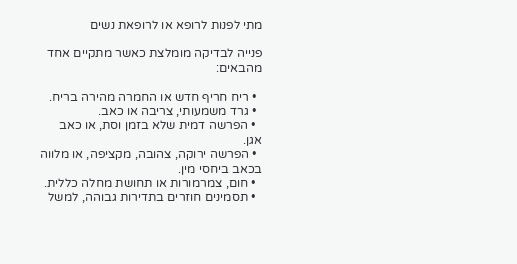מתי לפנות לרופא או לרופאת נשים

פנייה לבדיקה מומלצת כאשר מתקיים אחד מהבאים:

  • ריח חריף חדש או החמרה מהירה בריח.
  • גרד משמעותי, צריבה או כאב.
  • הפרשה דמית שלא בזמן וסת, או כאב אגן.
  • הפרשה ירוקה, צהובה, מקציפה, או מלווה בכאב ביחסי מין.
  • חום, צמרמורות או תחושת מחלה כללית.
  • תסמינים חוזרים בתדירות גבוהה, למשל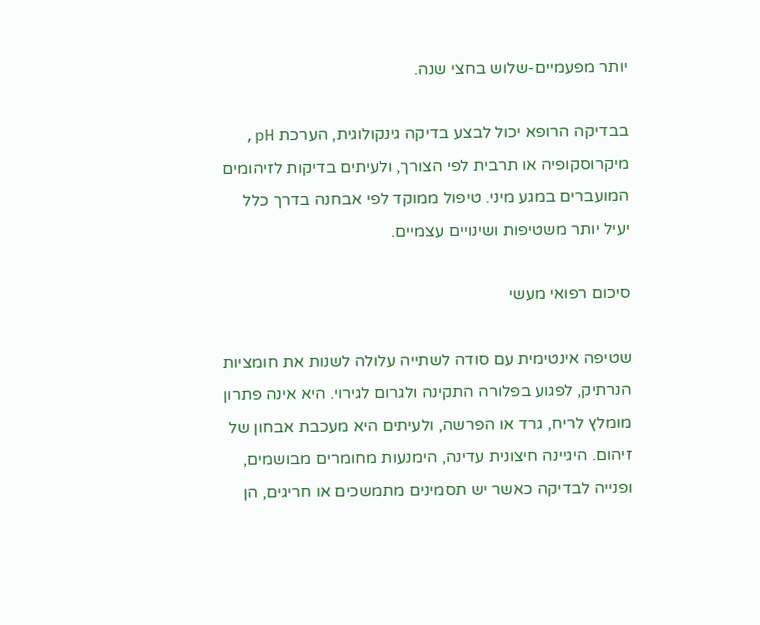יותר מפעמיים-שלוש בחצי שנה.

בבדיקה הרופא יכול לבצע בדיקה גינקולוגית, הערכת pH, מיקרוסקופיה או תרבית לפי הצורך, ולעיתים בדיקות לזיהומים המועברים במגע מיני. טיפול ממוקד לפי אבחנה בדרך כלל יעיל יותר משטיפות ושינויים עצמיים.

סיכום רפואי מעשי

שטיפה אינטימית עם סודה לשתייה עלולה לשנות את חומציות הנרתיק, לפגוע בפלורה התקינה ולגרום לגירוי. היא אינה פתרון מומלץ לריח, גרד או הפרשה, ולעיתים היא מעכבת אבחון של זיהום. היגיינה חיצונית עדינה, הימנעות מחומרים מבושמים, ופנייה לבדיקה כאשר יש תסמינים מתמשכים או חריגים, הן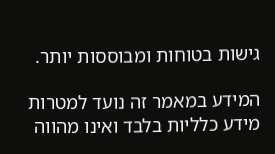גישות בטוחות ומבוססות יותר.

המידע במאמר זה נועד למטרות מידע כלליות בלבד ואינו מהווה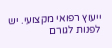ייעוץ רפואי מקצועי. יש לפנות לגורם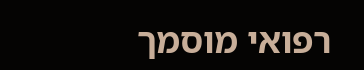רפואי מוסמך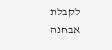לקבלת אבחנה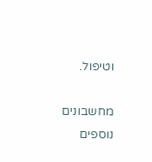וטיפול.

מחשבונים נוספים